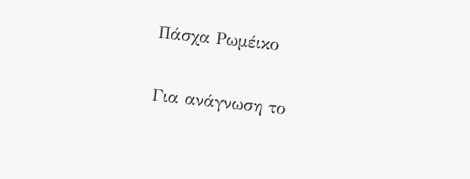Πάσχα Ρωμέικο

Για ανάγνωση το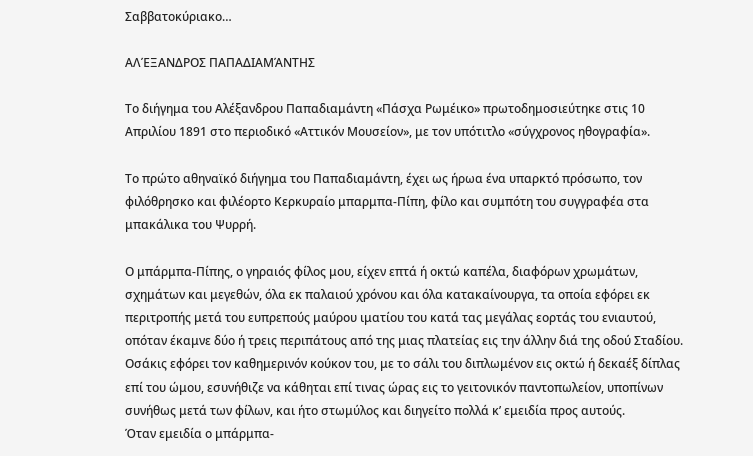Σαββατοκύριακο…

ΑΛΈΞΑΝΔΡΟΣ ΠΑΠΑΔΙΑΜΆΝΤΗΣ

Το διήγημα του Αλέξανδρου Παπαδιαμάντη «Πάσχα Ρωμέικο» πρωτοδημοσιεύτηκε στις 10 Απριλίου 1891 στο περιοδικό «Αττικόν Μουσείον», με τον υπότιτλο «σύγχρονος ηθογραφία».

Το πρώτο αθηναϊκό διήγημα του Παπαδιαμάντη, έχει ως ήρωα ένα υπαρκτό πρόσωπο, τον φιλόθρησκο και φιλέορτο Κερκυραίο μπαρμπα-Πίπη, φίλο και συμπότη του συγγραφέα στα μπακάλικα του Ψυρρή.

Ο μπάρμπα-Πίπης, ο γηραιός φίλος μου, είχεν επτά ή οκτώ καπέλα, διαφόρων χρωμάτων, σχημάτων και μεγεθών, όλα εκ παλαιού χρόνου και όλα κατακαίνουργα, τα οποία εφόρει εκ περιτροπής μετά του ευπρεπούς μαύρου ιματίου του κατά τας μεγάλας εορτάς του ενιαυτού, οπόταν έκαμνε δύο ή τρεις περιπάτους από της μιας πλατείας εις την άλλην διά της οδού Σταδίου. Οσάκις εφόρει τον καθημερινόν κούκον του, με το σάλι του διπλωμένον εις οκτώ ή δεκαέξ δίπλας επί του ώμου, εσυνήθιζε να κάθηται επί τινας ώρας εις το γειτονικόν παντοπωλείον, υποπίνων συνήθως μετά των φίλων, και ήτο στωμύλος και διηγείτο πολλά κ’ εμειδία προς αυτούς.
Όταν εμειδία ο μπάρμπα-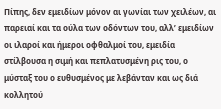Πίπης, δεν εμειδίων μόνον αι γωνίαι των χειλέων, αι παρειαί και τα ούλα των οδόντων του, αλλ’ εμειδίων οι ιλαροί και ήμεροι οφθαλμοί του, εμειδία στίλβουσα η σιμή και πεπλατυσμένη ρις του, ο μύσταξ του ο ευθυσμένος με λεβάνταν και ως διά κολλητού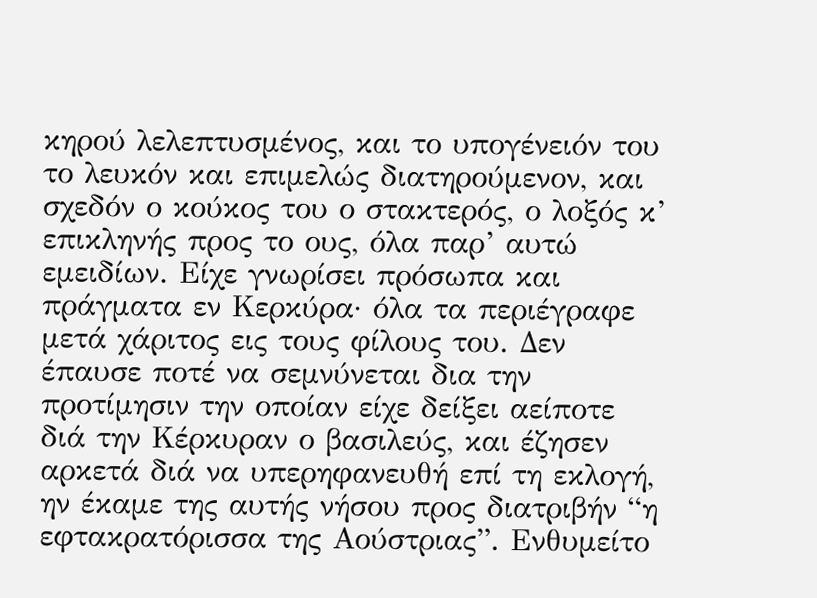κηρού λελεπτυσμένος, και το υπογένειόν του το λευκόν και επιμελώς διατηρούμενον, και σχεδόν ο κούκος του ο στακτερός, ο λοξός κ’ επικληνής προς το ους, όλα παρ’ αυτώ εμειδίων. Είχε γνωρίσει πρόσωπα και πράγματα εν Κερκύρα· όλα τα περιέγραφε μετά χάριτος εις τους φίλους του. Δεν έπαυσε ποτέ να σεμνύνεται δια την προτίμησιν την οποίαν είχε δείξει αείποτε διά την Κέρκυραν ο βασιλεύς, και έζησεν αρκετά διά να υπερηφανευθή επί τη εκλογή, ην έκαμε της αυτής νήσου προς διατριβήν “η εφτακρατόρισσα της Αούστριας”. Ενθυμείτο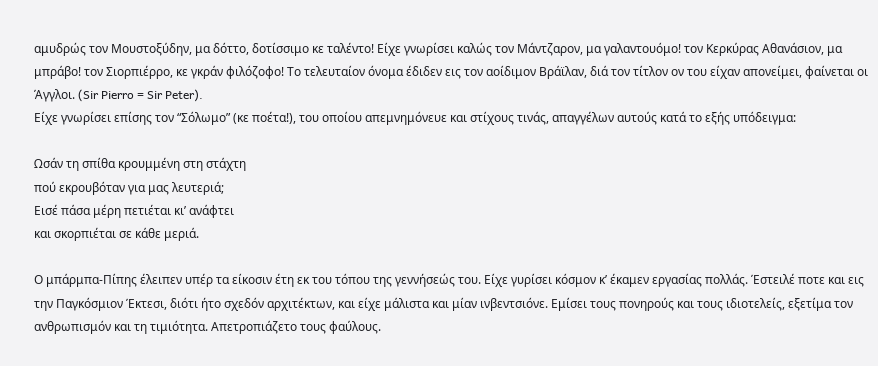αμυδρώς τον Μουστοξύδην, μα δόττο, δοτίσσιμο κε ταλέντο! Είχε γνωρίσει καλώς τον Μάντζαρον, μα γαλαντουόμο! τον Κερκύρας Αθανάσιον, μα μπράβο! τον Σιορπιέρρο, κε γκράν φιλόζοφο! Το τελευταίον όνομα έδιδεν εις τον αοίδιμον Βράϊλαν, διά τον τίτλον ον του είχαν απονείμει, φαίνεται οι Άγγλοι. (Sir Pierro = Sir Peter).
Είχε γνωρίσει επίσης τον “Σόλωμο” (κε ποέτα!), του οποίου απεμνημόνευε και στίχους τινάς, απαγγέλων αυτούς κατά το εξής υπόδειγμα:

Ωσάν τη σπίθα κρουμμένη στη στάχτη
πού εκρουβόταν για μας λευτεριά;
Εισέ πάσα μέρη πετιέται κι’ ανάφτει
και σκορπιέται σε κάθε μεριά.

Ο μπάρμπα-Πίπης έλειπεν υπέρ τα είκοσιν έτη εκ του τόπου της γεννήσεώς του. Είχε γυρίσει κόσμον κ’ έκαμεν εργασίας πολλάς. Έστειλέ ποτε και εις την Παγκόσμιον Έκτεσι, διότι ήτο σχεδόν αρχιτέκτων, και είχε μάλιστα και μίαν ινβεντσιόνε. Εμίσει τους πονηρούς και τους ιδιοτελείς, εξετίμα τον ανθρωπισμόν και τη τιμιότητα. Απετροπιάζετο τους φαύλους.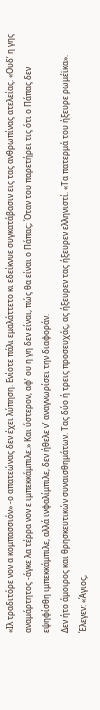«Ιλ τραδιτόρε νον α κομπασσιόν» -ο απατεώνας δεν έχει λύπηση. Ενίοτε πάλι εμαλάττετο κι εδείκνυε συγκατάβασιν εις τας ανθρωπίνας ατελείας. «Ουδ’ η γης αναμάρτητος -άγκε λα τέρρα νον ε ιμπεκκάμπιλε.» Και ύστερον, αφ’ ου η γη δεν είναι, πώς θα είναι ο Πάπας; Όταν του παρετήρει τις ότι ο Πάπας δεν εψηφίσθη ιμπεκκάμπιλε, αλλά ινφαλίμπιλε, δεν ήθελε ν’ αναγνωρίσει την διαφοράν.
Δεν ήτο άμοιρος και θρησκευτικών συναισθημάτων. Τας δύο ή τρεις προσευχάς, ας ήξευρεν τας ήξευρεν ελληνιστί. «Τα πατερμά του ήξευρε ρωμέϊκα». Έλεγεν: «Άγιος,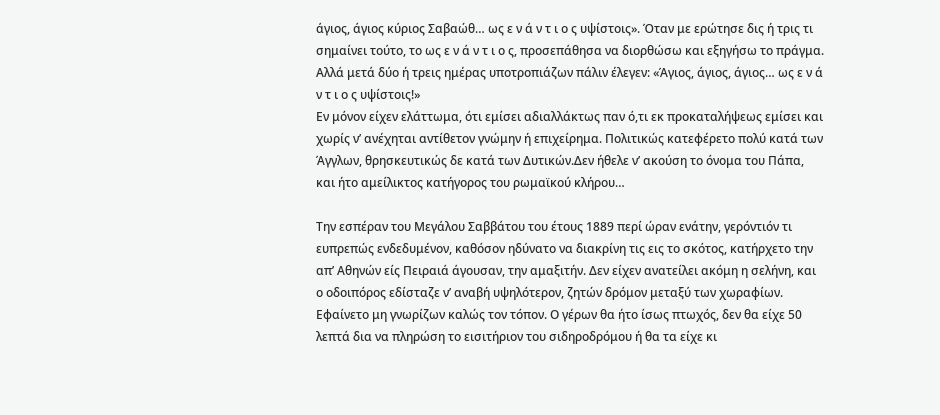άγιος, άγιος κύριος Σαβαώθ… ως ε ν ά ν τ ι ο ς υψίστοις». Όταν με ερώτησε δις ή τρις τι σημαίνει τούτο, το ως ε ν ά ν τ ι ο ς, προσεπάθησα να διορθώσω και εξηγήσω το πράγμα. Αλλά μετά δύο ή τρεις ημέρας υποτροπιάζων πάλιν έλεγεν: «Άγιος, άγιος, άγιος… ως ε ν ά ν τ ι ο ς υψίστοις!»
Εν μόνον είχεν ελάττωμα, ότι εμίσει αδιαλλάκτως παν ό,τι εκ προκαταλήψεως εμίσει και χωρίς ν’ ανέχηται αντίθετον γνώμην ή επιχείρημα. Πολιτικώς κατεφέρετο πολύ κατά των Άγγλων, θρησκευτικώς δε κατά των Δυτικών.Δεν ήθελε ν’ ακούση το όνομα του Πάπα, και ήτο αμείλικτος κατήγορος του ρωμαϊκού κλήρου…

Την εσπέραν του Μεγάλου Σαββάτου του έτους 1889 περί ώραν ενάτην, γερόντιόν τι ευπρεπώς ενδεδυμένον, καθόσον ηδύνατο να διακρίνη τις εις το σκότος, κατήρχετο την απ’ Αθηνών είς Πειραιά άγουσαν, την αμαξιτήν. Δεν είχεν ανατείλει ακόμη η σελήνη, και ο οδοιπόρος εδίσταζε ν’ αναβή υψηλότερον, ζητών δρόμον μεταξύ των χωραφίων. Εφαίνετο μη γνωρίζων καλώς τον τόπον. Ο γέρων θα ήτο ίσως πτωχός, δεν θα είχε 50 λεπτά δια να πληρώση το εισιτήριον του σιδηροδρόμου ή θα τα είχε κι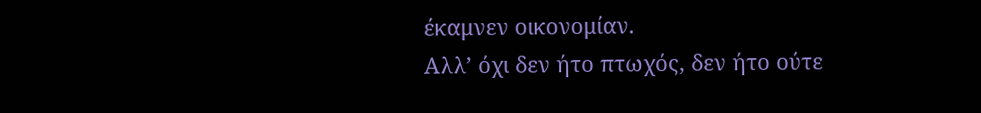έκαμνεν οικονομίαν.
Αλλ’ όχι δεν ήτο πτωχός, δεν ήτο ούτε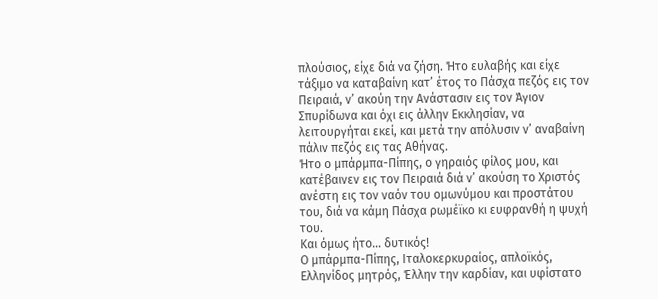πλούσιος, είχε διά να ζήση. Ήτο ευλαβής και είχε τάξιμο να καταβαίνη κατ’ έτος το Πάσχα πεζός εις τον Πειραιά, ν’ ακούη την Ανάστασιν εις τον Άγιον Σπυρίδωνα και όχι εις άλλην Εκκλησίαν, να λειτουργήται εκεί, και μετά την απόλυσιν ν’ αναβαίνη πάλιν πεζός εις τας Αθήνας.
Ήτο ο μπάρμπα-Πίπης, ο γηραιός φίλος μου, και κατέβαινεν εις τον Πειραιά διά ν’ ακούση το Χριστός ανέστη εις τον ναόν του ομωνύμου και προστάτου του, διά να κάμη Πάσχα ρωμέϊκο κι ευφρανθή η ψυχή του.
Και όμως ήτο… δυτικός!
Ο μπάρμπα-Πίπης, Ιταλοκερκυραίος, απλοϊκός, Ελληνίδος μητρός, Έλλην την καρδίαν, και υφίστατο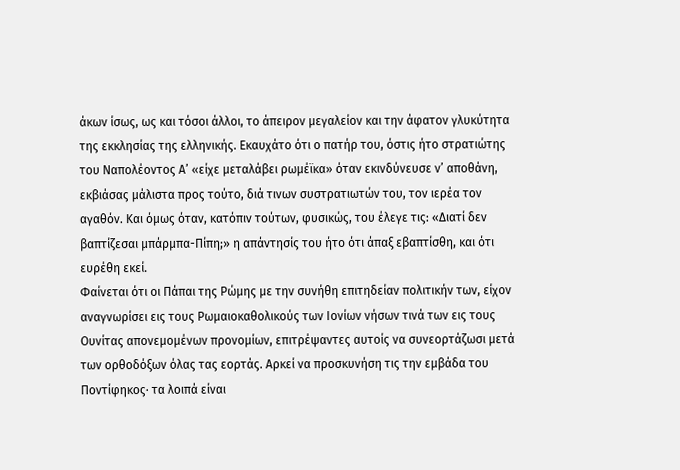άκων ίσως, ως και τόσοι άλλοι, το άπειρον μεγαλείον και την άφατον γλυκύτητα της εκκλησίας της ελληνικής. Εκαυχάτο ότι ο πατήρ του, όστις ήτο στρατιώτης του Ναπολέοντος Α’ «είχε μεταλάβει ρωμέϊκα» όταν εκινδύνευσε ν’ αποθάνη, εκβιάσας μάλιστα προς τούτο, διά τινων συστρατιωτών του, τον ιερέα τον αγαθόν. Και όμως όταν, κατόπιν τούτων, φυσικώς, του έλεγε τις: «Διατί δεν βαπτίζεσαι μπάρμπα-Πίπη;» η απάντησίς του ήτο ότι άπαξ εβαπτίσθη, και ότι ευρέθη εκεί.
Φαίνεται ότι οι Πάπαι της Ρώμης με την συνήθη επιτηδείαν πολιτικήν των, είχον αναγνωρίσει εις τους Ρωμαιοκαθολικούς των Ιονίων νήσων τινά των εις τους Ουνίτας απονεμομένων προνομίων, επιτρέψαντες αυτοίς να συνεορτάζωσι μετά των ορθοδόξων όλας τας εορτάς. Αρκεί να προσκυνήση τις την εμβάδα του Ποντίφηκος· τα λοιπά είναι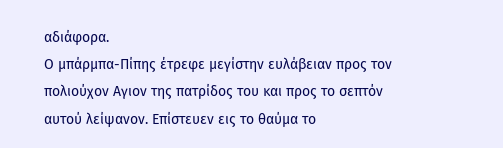αδιάφορα.
Ο μπάρμπα-Πίπης έτρεφε μεγίστην ευλάβειαν προς τον πολιούχον Αγιον της πατρίδος του και προς το σεπτόν αυτού λείψανον. Επίστευεν εις το θαύμα το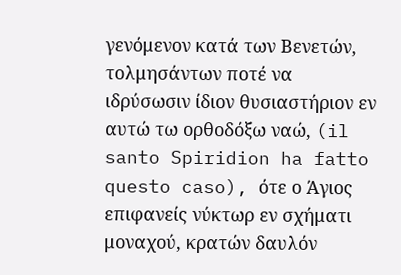γενόμενον κατά των Βενετών, τολμησάντων ποτέ να ιδρύσωσιν ίδιον θυσιαστήριον εν αυτώ τω ορθοδόξω ναώ, (il santo Spiridion ha fatto questo caso), ότε ο Άγιος επιφανείς νύκτωρ εν σχήματι μοναχού, κρατών δαυλόν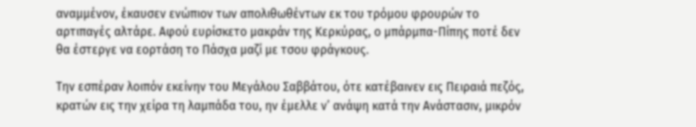αναμμένον, έκαυσεν ενώπιον των απολιθωθέντων εκ του τρόμου φρουρών το αρτιπαγές αλτάρε. Αφού ευρίσκετο μακράν της Κερκύρας, ο μπάρμπα-Πίπης ποτέ δεν θα έστεργε να εορτάση το Πάσχα μαζί με τσου φράγκους.

Την εσπέραν λοιπόν εκείνην του Μεγάλου Σαββάτου, ότε κατέβαινεν εις Πειραιά πεζός, κρατών εις την χείρα τη λαμπάδα του, ην έμελλε ν’ ανάψη κατά την Ανάστασιν, μικρόν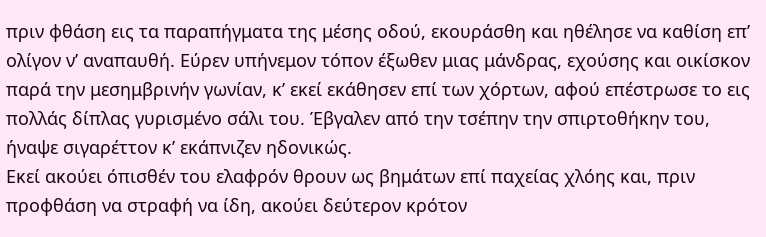πριν φθάση εις τα παραπήγματα της μέσης οδού, εκουράσθη και ηθέλησε να καθίση επ’ ολίγον ν’ αναπαυθή. Εύρεν υπήνεμον τόπον έξωθεν μιας μάνδρας, εχούσης και οικίσκον παρά την μεσημβρινήν γωνίαν, κ’ εκεί εκάθησεν επί των χόρτων, αφού επέστρωσε το εις πολλάς δίπλας γυρισμένο σάλι του. Έβγαλεν από την τσέπην την σπιρτοθήκην του, ήναψε σιγαρέττον κ’ εκάπνιζεν ηδονικώς.
Εκεί ακούει όπισθέν του ελαφρόν θρουν ως βημάτων επί παχείας χλόης και, πριν προφθάση να στραφή να ίδη, ακούει δεύτερον κρότον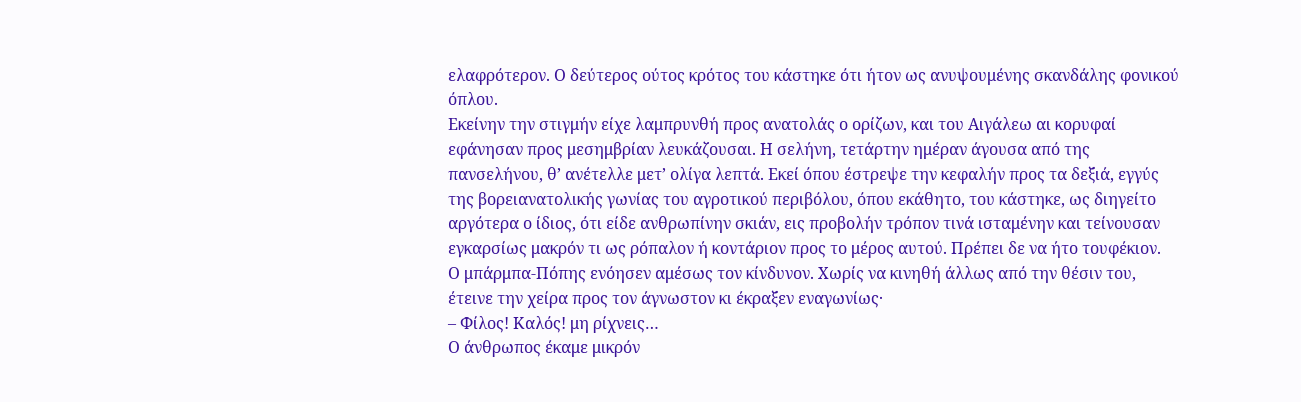ελαφρότερον. Ο δεύτερος ούτος κρότος του κάστηκε ότι ήτον ως ανυψουμένης σκανδάλης φονικού όπλου.
Εκείνην την στιγμήν είχε λαμπρυνθή προς ανατολάς ο ορίζων, και του Αιγάλεω αι κορυφαί εφάνησαν προς μεσημβρίαν λευκάζουσαι. Η σελήνη, τετάρτην ημέραν άγουσα από της πανσελήνου, θ’ ανέτελλε μετ’ ολίγα λεπτά. Εκεί όπου έστρεψε την κεφαλήν προς τα δεξιά, εγγύς της βορειανατολικής γωνίας του αγροτικού περιβόλου, όπου εκάθητο, του κάστηκε, ως διηγείτο αργότερα ο ίδιος, ότι είδε ανθρωπίνην σκιάν, εις προβολήν τρόπον τινά ισταμένην και τείνουσαν εγκαρσίως μακρόν τι ως ρόπαλον ή κοντάριον προς το μέρος αυτού. Πρέπει δε να ήτο τουφέκιον.
Ο μπάρμπα-Πόπης ενόησεν αμέσως τον κίνδυνον. Χωρίς να κινηθή άλλως από την θέσιν του, έτεινε την χείρα προς τον άγνωστον κι έκραξεν εναγωνίως·
– Φίλος! Καλός! μη ρίχνεις…
Ο άνθρωπος έκαμε μικρόν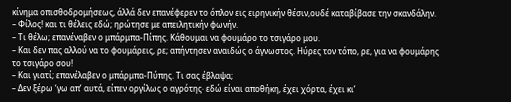κίνημα οπισθοδρομήσεως, άλλά δεν επανέφερεν το όπλον εις ειρηνικήν θέσιν,ουδέ καταβίβασε την σκανδάλην.
– Φίλος! και τι θέλεις εδώ; ηρώτησε με απειλητικήν φωνήν.
– Τι θέλω; επανέναβεν ο μπάρμπα-Πίπης. Κάθουμαι να φουμάρο το τσιγάρο μου.
– Και δεν πας αλλού να το φουμάρεις, ρε; απήντησεν αναιδώς ο άγνωστος. Ηύρες τον τόπο, ρε, για να φουμάρης το τσιγάρο σου!
– Και γιατί; επανέλαβεν ο μπάρμπα-Πύπης. Τι σας έβλαψα;
– Δεν ξέρω ‘γω απ’ αυτά, είπεν οργίλως ο αγρότης· εδώ είναι αποθήκη, έχει χόρτα, έχει κι’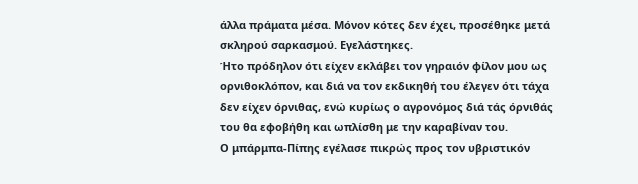άλλα πράματα μέσα. Μόνον κότες δεν έχει, προσέθηκε μετά σκληρού σαρκασμού. Εγελάστηκες.
Ήτο πρόδηλον ότι είχεν εκλάβει τον γηραιόν φίλον μου ως ορνιθοκλόπον, και διά να τον εκδικηθή του έλεγεν ότι τάχα δεν είχεν όρνιθας, ενώ κυρίως ο αγρονόμος διά τάς όρνιθάς του θα εφοβήθη και ωπλίσθη με την καραβίναν του.
Ο μπάρμπα-Πίπης εγέλασε πικρώς προς τον υβριστικόν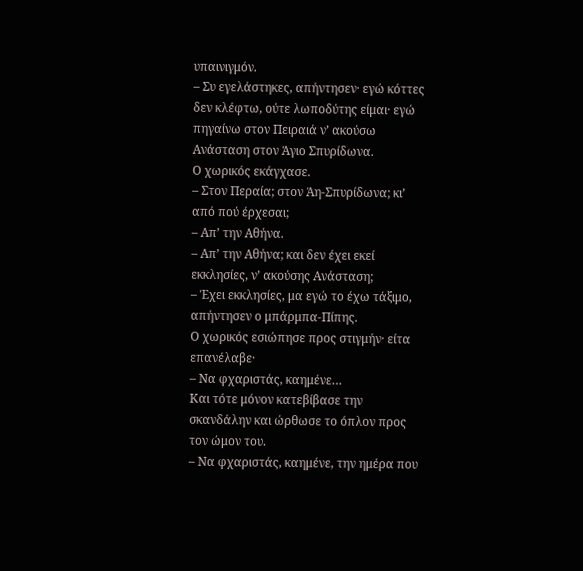υπαινιγμόν.
– Συ εγελάστηκες, απήντησεν· εγώ κόττες δεν κλέφτω, ούτε λωποδύτης είμαι· εγώ πηγαίνω στον Πειραιά ν’ ακούσω Ανάσταση στον Άγιο Σπυρίδωνα.
Ο χωρικός εκάγχασε.
– Στον Περαία; στον Άη-Σπυρίδωνα; κι’ από πού έρχεσαι;
– Απ’ την Αθήνα.
– Απ’ την Αθήνα; και δεν έχει εκεί εκκλησίες, ν’ ακούσης Ανάσταση;
– Έχει εκκλησίες, μα εγώ το έχω τάξιμο, απήντησεν ο μπάρμπα-Πίπης.
Ο χωρικός εσιώπησε προς στιγμήν· είτα επανέλαβε·
– Να φχαριστάς, καημένε…
Και τότε μόνον κατεβίβασε την σκανδάλην και ώρθωσε το όπλον προς τον ώμον του.
– Να φχαριστάς, καημένε, την ημέρα που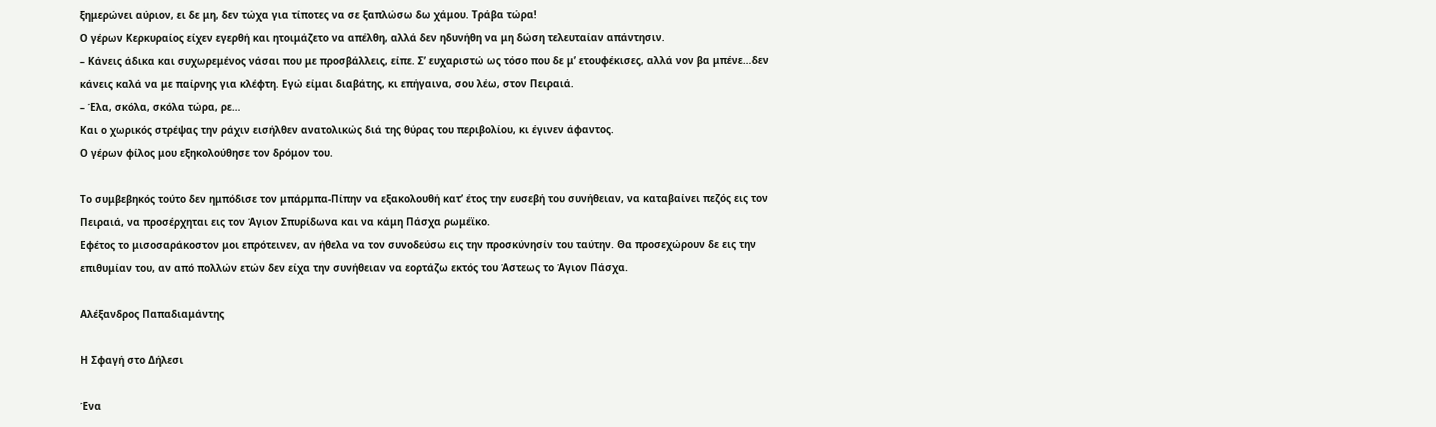ξημερώνει αύριον, ει δε μη, δεν τώχα για τίποτες να σε ξαπλώσω δω χάμου. Τράβα τώρα!
Ο γέρων Κερκυραίος είχεν εγερθή και ητοιμάζετο να απέλθη, αλλά δεν ηδυνήθη να μη δώση τελευταίαν απάντησιν.
– Κάνεις άδικα και συχωρεμένος νάσαι που με προσβάλλεις, είπε. Σ’ ευχαριστώ ως τόσο που δε μ’ ετουφέκισες, αλλά νον βα μπένε…δεν κάνεις καλά να με παίρνης για κλέφτη. Εγώ είμαι διαβάτης, κι επήγαινα, σου λέω, στον Πειραιά.
– Έλα, σκόλα, σκόλα τώρα, ρε…
Και ο χωρικός στρέψας την ράχιν εισήλθεν ανατολικώς διά της θύρας του περιβολίου, κι έγινεν άφαντος.
Ο γέρων φίλος μου εξηκολούθησε τον δρόμον του.

Το συμβεβηκός τούτο δεν ημπόδισε τον μπάρμπα-Πίπην να εξακολουθή κατ’ έτος την ευσεβή του συνήθειαν, να καταβαίνει πεζός εις τον Πειραιά, να προσέρχηται εις τον Άγιον Σπυρίδωνα και να κάμη Πάσχα ρωμέϊκο.
Εφέτος το μισοσαράκοστον μοι επρότεινεν, αν ήθελα να τον συνοδεύσω εις την προσκύνησίν του ταύτην. Θα προσεχώρουν δε εις την επιθυμίαν του, αν από πολλών ετών δεν είχα την συνήθειαν να εορτάζω εκτός του Άστεως το Άγιον Πάσχα.

Αλέξανδρος Παπαδιαμάντης

Η Σφαγή στο Δήλεσι

Ένα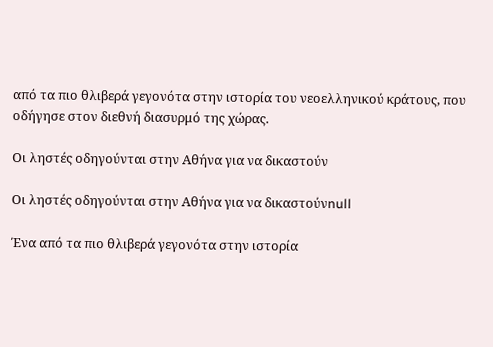από τα πιο θλιβερά γεγονότα στην ιστορία του νεοελληνικού κράτους, που οδήγησε στον διεθνή διασυρμό της χώρας.

Οι ληστές οδηγούνται στην Αθήνα για να δικαστούν

Οι ληστές οδηγούνται στην Αθήνα για να δικαστούνnull

Ένα από τα πιο θλιβερά γεγονότα στην ιστορία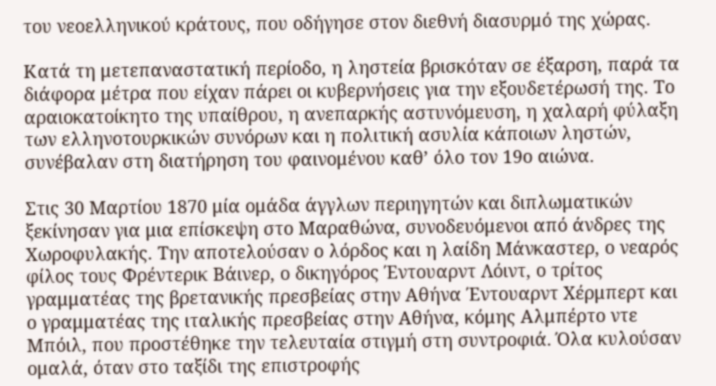του νεοελληνικού κράτους, που οδήγησε στον διεθνή διασυρμό της χώρας.

Κατά τη μετεπαναστατική περίοδο, η ληστεία βρισκόταν σε έξαρση, παρά τα διάφορα μέτρα που είχαν πάρει οι κυβερνήσεις για την εξουδετέρωσή της. Το αραιοκατοίκητο της υπαίθρου, η ανεπαρκής αστυνόμευση, η χαλαρή φύλαξη των ελληνοτουρκικών συνόρων και η πολιτική ασυλία κάποιων ληστών, συνέβαλαν στη διατήρηση του φαινομένου καθ’ όλο τον 19ο αιώνα.

Στις 30 Μαρτίου 1870 μία ομάδα άγγλων περιηγητών και διπλωματικών ξεκίνησαν για μια επίσκεψη στο Μαραθώνα, συνοδευόμενοι από άνδρες της Χωροφυλακής. Την αποτελούσαν ο λόρδος και η λαίδη Μάνκαστερ, ο νεαρός φίλος τους Φρέντερικ Βάινερ, ο δικηγόρος Έντουαρντ Λόιντ, ο τρίτος γραμματέας της βρετανικής πρεσβείας στην Αθήνα Έντουαρντ Χέρμπερτ και ο γραμματέας της ιταλικής πρεσβείας στην Αθήνα, κόμης Αλμπέρτο ντε Μπόιλ, που προστέθηκε την τελευταία στιγμή στη συντροφιά. Όλα κυλούσαν ομαλά, όταν στο ταξίδι της επιστροφής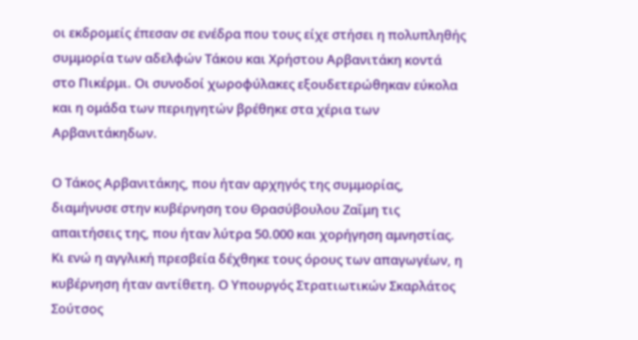οι εκδρομείς έπεσαν σε ενέδρα που τους είχε στήσει η πολυπληθής συμμορία των αδελφών Τάκου και Χρήστου Αρβανιτάκη κοντά στο Πικέρμι. Οι συνοδοί χωροφύλακες εξουδετερώθηκαν εύκολα και η ομάδα των περιηγητών βρέθηκε στα χέρια των Αρβανιτάκηδων.

Ο Τάκος Αρβανιτάκης, που ήταν αρχηγός της συμμορίας, διαμήνυσε στην κυβέρνηση του Θρασύβουλου Ζαΐμη τις απαιτήσεις της, που ήταν λύτρα 50.000 και χορήγηση αμνηστίας. Κι ενώ η αγγλική πρεσβεία δέχθηκε τους όρους των απαγωγέων, η κυβέρνηση ήταν αντίθετη. Ο Υπουργός Στρατιωτικών Σκαρλάτος Σούτσος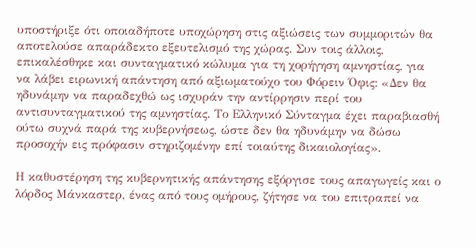υποστήριξε ότι οποιαδήποτε υποχώρηση στις αξιώσεις των συμμοριτών θα αποτελούσε απαράδεκτο εξευτελισμό της χώρας. Συν τοις άλλοις, επικαλέσθηκε και συνταγματικό κώλυμα για τη χορήγηση αμνηστίας, για να λάβει ειρωνική απάντηση από αξιωματούχο του Φόρειν Όφις: «Δεν θα ηδυνάμην να παραδεχθώ ως ισχυράν την αντίρρησιν περί του αντισυνταγματικού της αμνηστίας. Το Ελληνικό Σύνταγμα έχει παραβιασθή ούτω συχνά παρά της κυβερνήσεως, ώστε δεν θα ηδυνάμην να δώσω προσοχήν εις πρόφασιν στηριζομένην επί τοιαύτης δικαιολογίας».

Η καθυστέρηση της κυβερνητικής απάντησης εξόργισε τους απαγωγείς και ο λόρδος Μάνκαστερ, ένας από τους ομήρους, ζήτησε να του επιτραπεί να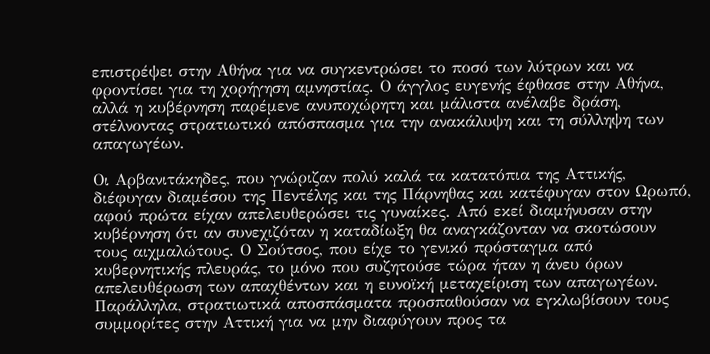επιστρέψει στην Αθήνα για να συγκεντρώσει το ποσό των λύτρων και να φροντίσει για τη χορήγηση αμνηστίας. Ο άγγλος ευγενής έφθασε στην Αθήνα, αλλά η κυβέρνηση παρέμενε ανυποχώρητη και μάλιστα ανέλαβε δράση, στέλνοντας στρατιωτικό απόσπασμα για την ανακάλυψη και τη σύλληψη των απαγωγέων.

Οι Αρβανιτάκηδες, που γνώριζαν πολύ καλά τα κατατόπια της Αττικής, διέφυγαν διαμέσου της Πεντέλης και της Πάρνηθας και κατέφυγαν στον Ωρωπό, αφού πρώτα είχαν απελευθερώσει τις γυναίκες. Από εκεί διαμήνυσαν στην κυβέρνηση ότι αν συνεχιζόταν η καταδίωξη θα αναγκάζονταν να σκοτώσουν τους αιχμαλώτους. Ο Σούτσος, που είχε το γενικό πρόσταγμα από κυβερνητικής πλευράς, το μόνο που συζητούσε τώρα ήταν η άνευ όρων απελευθέρωση των απαχθέντων και η ευνοϊκή μεταχείριση των απαγωγέων. Παράλληλα, στρατιωτικά αποσπάσματα προσπαθούσαν να εγκλωβίσουν τους συμμορίτες στην Αττική για να μην διαφύγουν προς τα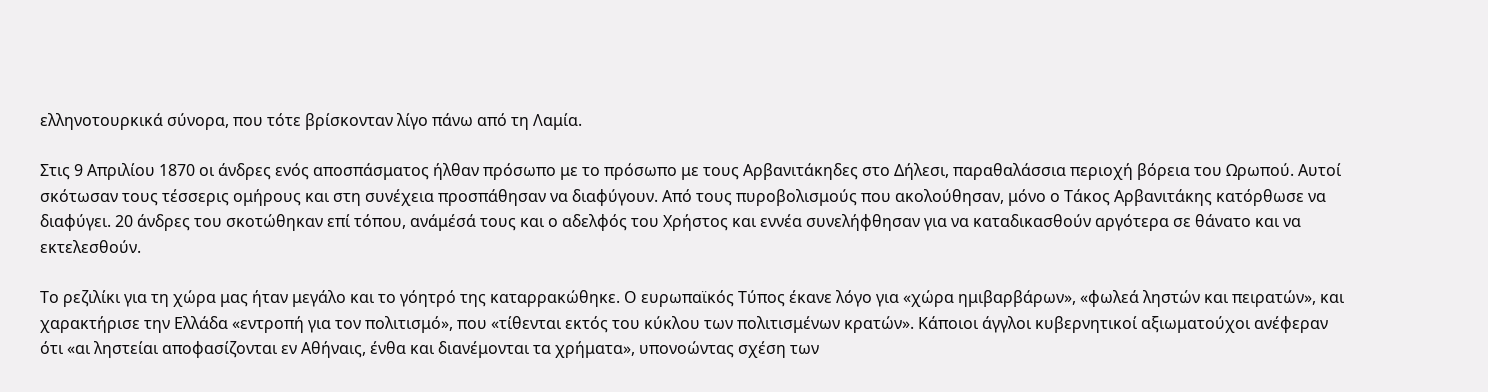ελληνοτουρκικά σύνορα, που τότε βρίσκονταν λίγο πάνω από τη Λαμία.

Στις 9 Απριλίου 1870 οι άνδρες ενός αποσπάσματος ήλθαν πρόσωπο με το πρόσωπο με τους Αρβανιτάκηδες στο Δήλεσι, παραθαλάσσια περιοχή βόρεια του Ωρωπού. Αυτοί σκότωσαν τους τέσσερις ομήρους και στη συνέχεια προσπάθησαν να διαφύγουν. Από τους πυροβολισμούς που ακολούθησαν, μόνο ο Τάκος Αρβανιτάκης κατόρθωσε να διαφύγει. 20 άνδρες του σκοτώθηκαν επί τόπου, ανάμέσά τους και ο αδελφός του Χρήστος και εννέα συνελήφθησαν για να καταδικασθούν αργότερα σε θάνατο και να εκτελεσθούν.

Το ρεζιλίκι για τη χώρα μας ήταν μεγάλο και το γόητρό της καταρρακώθηκε. Ο ευρωπαϊκός Τύπος έκανε λόγο για «χώρα ημιβαρβάρων», «φωλεά ληστών και πειρατών», και χαρακτήρισε την Ελλάδα «εντροπή για τον πολιτισμό», που «τίθενται εκτός του κύκλου των πολιτισμένων κρατών». Κάποιοι άγγλοι κυβερνητικοί αξιωματούχοι ανέφεραν ότι «αι ληστείαι αποφασίζονται εν Αθήναις, ένθα και διανέμονται τα χρήματα», υπονοώντας σχέση των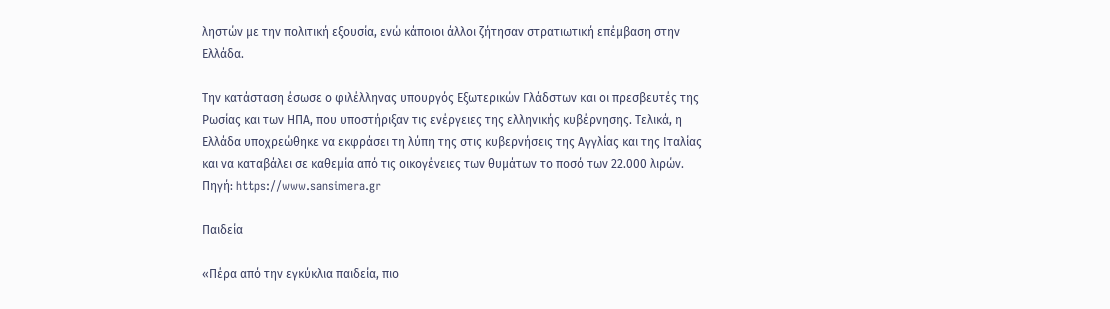ληστών με την πολιτική εξουσία, ενώ κάποιοι άλλοι ζήτησαν στρατιωτική επέμβαση στην Ελλάδα.

Την κατάσταση έσωσε ο φιλέλληνας υπουργός Εξωτερικών Γλάδστων και οι πρεσβευτές της Ρωσίας και των ΗΠΑ, που υποστήριξαν τις ενέργειες της ελληνικής κυβέρνησης. Τελικά, η Ελλάδα υποχρεώθηκε να εκφράσει τη λύπη της στις κυβερνήσεις της Αγγλίας και της Ιταλίας και να καταβάλει σε καθεμία από τις οικογένειες των θυμάτων το ποσό των 22.000 λιρών.
Πηγή: https://www.sansimera.gr

Παιδεία

«Πέρα από την εγκύκλια παιδεία, πιο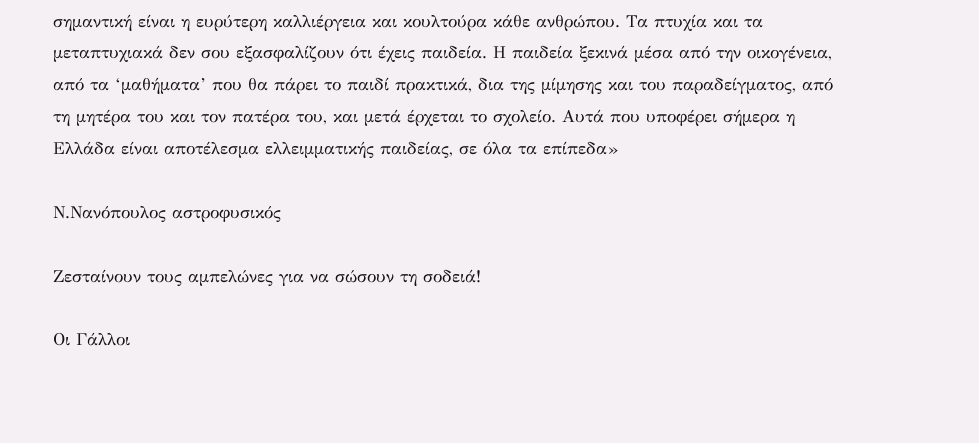σημαντική είναι η ευρύτερη καλλιέργεια και κουλτούρα κάθε ανθρώπου. Τα πτυχία και τα μεταπτυχιακά δεν σου εξασφαλίζουν ότι έχεις παιδεία. Η παιδεία ξεκινά μέσα από την οικογένεια, από τα ‘μαθήματα’ που θα πάρει το παιδί πρακτικά, δια της μίμησης και του παραδείγματος, από τη μητέρα του και τον πατέρα του, και μετά έρχεται το σχολείο. Αυτά που υποφέρει σήμερα η Ελλάδα είναι αποτέλεσμα ελλειμματικής παιδείας, σε όλα τα επίπεδα»

Ν.Νανόπουλος αστροφυσικός

Ζεσταίνουν τους αμπελώνες για να σώσουν τη σοδειά!

Οι Γάλλοι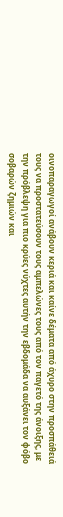οινοπαραγωγοί ανάβουν κεριά και καίνε δέματα από άχυρο στην προσπάθειά τους να προστατεύσουν τους αμπελώνες τους από τον παγετό της άνοιξης, με την πρόβλεψη για πιο κρύες νύχτες αυτήν την εβδομάδα να αυξάνει τον φόβο σοβαρών ζημιών και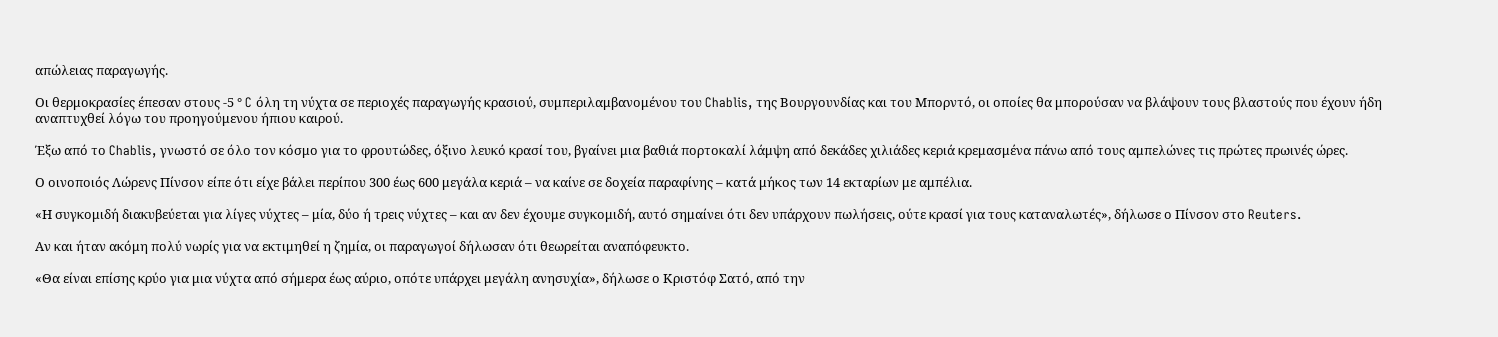απώλειας παραγωγής.

Οι θερμοκρασίες έπεσαν στους -5 ° C όλη τη νύχτα σε περιοχές παραγωγής κρασιού, συμπεριλαμβανομένου του Chablis, της Βουργουνδίας και του Μπορντό, οι οποίες θα μπορούσαν να βλάψουν τους βλαστούς που έχουν ήδη αναπτυχθεί λόγω του προηγούμενου ήπιου καιρού.

Έξω από το Chablis, γνωστό σε όλο τον κόσμο για το φρουτώδες, όξινο λευκό κρασί του, βγαίνει μια βαθιά πορτοκαλί λάμψη από δεκάδες χιλιάδες κεριά κρεμασμένα πάνω από τους αμπελώνες τις πρώτες πρωινές ώρες.

Ο οινοποιός Λώρενς Πίνσον είπε ότι είχε βάλει περίπου 300 έως 600 μεγάλα κεριά – να καίνε σε δοχεία παραφίνης – κατά μήκος των 14 εκταρίων με αμπέλια.

«Η συγκομιδή διακυβεύεται για λίγες νύχτες – μία, δύο ή τρεις νύχτες – και αν δεν έχουμε συγκομιδή, αυτό σημαίνει ότι δεν υπάρχουν πωλήσεις, ούτε κρασί για τους καταναλωτές», δήλωσε ο Πίνσον στο Reuters.

Αν και ήταν ακόμη πολύ νωρίς για να εκτιμηθεί η ζημία, οι παραγωγοί δήλωσαν ότι θεωρείται αναπόφευκτο.

«Θα είναι επίσης κρύο για μια νύχτα από σήμερα έως αύριο, οπότε υπάρχει μεγάλη ανησυχία», δήλωσε ο Κριστόφ Σατό, από την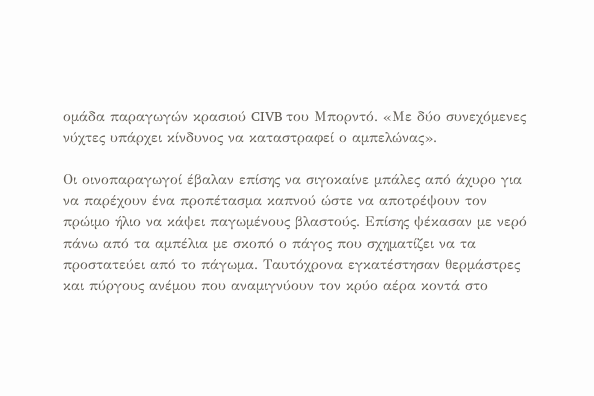ομάδα παραγωγών κρασιού CIVB του Μπορντό. «Με δύο συνεχόμενες νύχτες υπάρχει κίνδυνος να καταστραφεί ο αμπελώνας».

Οι οινοπαραγωγοί έβαλαν επίσης να σιγοκαίνε μπάλες από άχυρο για να παρέχουν ένα προπέτασμα καπνού ώστε να αποτρέψουν τον πρώιμο ήλιο να κάψει παγωμένους βλαστούς. Επίσης ψέκασαν με νερό πάνω από τα αμπέλια με σκοπό ο πάγος που σχηματίζει να τα προστατεύει από το πάγωμα. Ταυτόχρονα εγκατέστησαν θερμάστρες και πύργους ανέμου που αναμιγνύουν τον κρύο αέρα κοντά στο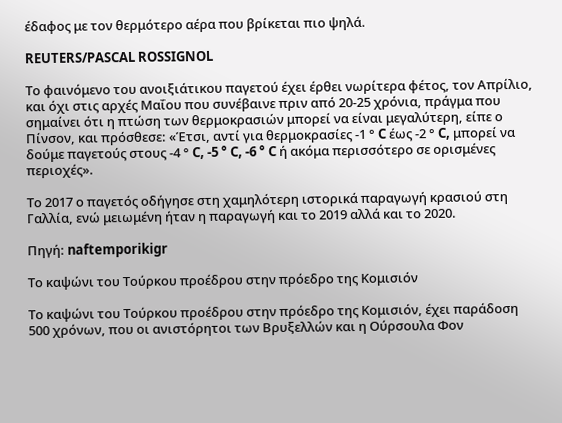έδαφος με τον θερμότερο αέρα που βρίκεται πιο ψηλά.

REUTERS/PASCAL ROSSIGNOL

Το φαινόμενο του ανοιξιάτικου παγετού έχει έρθει νωρίτερα φέτος, τον Απρίλιο, και όχι στις αρχές Μαΐου που συνέβαινε πριν από 20-25 χρόνια, πράγμα που σημαίνει ότι η πτώση των θερμοκρασιών μπορεί να είναι μεγαλύτερη, είπε ο Πίνσον, και πρόσθεσε: «Έτσι, αντί για θερμοκρασίες -1 ° C έως -2 ° C, μπορεί να δούμε παγετούς στους -4 ° C, -5 ° C, -6 ° C ή ακόμα περισσότερο σε ορισμένες περιοχές».

Το 2017 ο παγετός οδήγησε στη χαμηλότερη ιστορικά παραγωγή κρασιού στη Γαλλία, ενώ μειωμένη ήταν η παραγωγή και το 2019 αλλά και το 2020.

Πηγή: naftemporikigr

Το καψώνι του Τούρκου προέδρου στην πρόεδρο της Κομισιόν

Το καψώνι του Τούρκου προέδρου στην πρόεδρο της Κομισιόν, έχει παράδοση 500 χρόνων, που οι ανιστόρητοι των Βρυξελλών και η Ούρσουλα Φον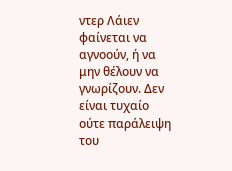ντερ Λάιεν φαίνεται να αγνοούν, ή να μην θέλουν να γνωρίζουν. Δεν είναι τυχαίο ούτε παράλειψη του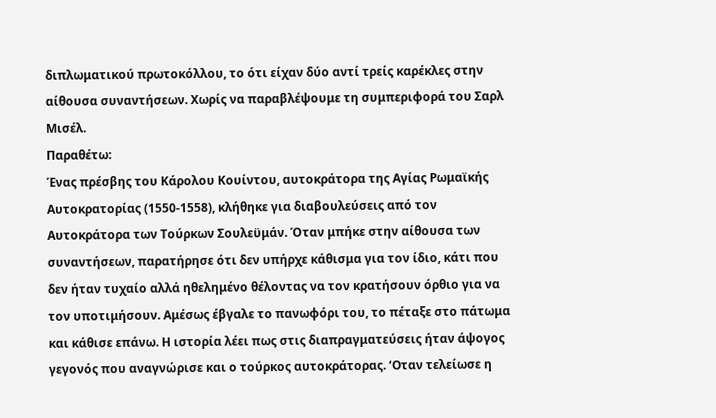διπλωματικού πρωτοκόλλου, το ότι είχαν δύο αντί τρείς καρέκλες στην αίθουσα συναντήσεων. Χωρίς να παραβλέψουμε τη συμπεριφορά του Σαρλ Μισέλ.
Παραθέτω:
Ένας πρέσβης του Κάρολου Κουίντου, αυτοκράτορα της Αγίας Ρωμαϊκής Αυτοκρατορίας (1550-1558), κλήθηκε για διαβουλεύσεις από τον Αυτοκράτορα των Τούρκων Σουλεϋμάν. Όταν μπήκε στην αίθουσα των συναντήσεων, παρατήρησε ότι δεν υπήρχε κάθισμα για τον ίδιο, κάτι που δεν ήταν τυχαίο αλλά ηθελημένο θέλοντας να τον κρατήσουν όρθιο για να τον υποτιμήσουν. Αμέσως έβγαλε το πανωφόρι του, το πέταξε στο πάτωμα και κάθισε επάνω. Η ιστορία λέει πως στις διαπραγματεύσεις ήταν άψογος γεγονός που αναγνώρισε και ο τούρκος αυτοκράτορας. ‘Οταν τελείωσε η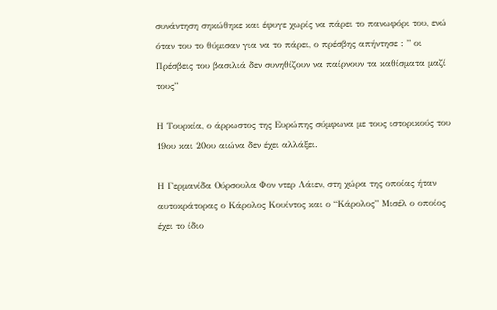συνάντηση σηκώθηκε και έφυγε χωρίς να πάρει το πανωφόρι του, ενώ όταν του το θύμισαν για να το πάρει, ο πρέσβης απήντησε : ” οι Πρέσβεις του βασιλιά δεν συνηθίζουν να παίρνουν τα καθίσματα μαζί τους”

Η Τουρκία, ο άρρωστος της Ευρώπης σύμφωνα με τους ιστορικούς του 19ου και 20ου αιώνα δεν έχει αλλάξει.

Η Γερμανίδα Ούρσουλα Φον ντερ Λάιεν, στη χώρα της οποίας ήταν αυτοκράτορας ο Κάρολος Κουίντος και ο “Κάρολος” Μισέλ ο οποίος έχει το ίδιο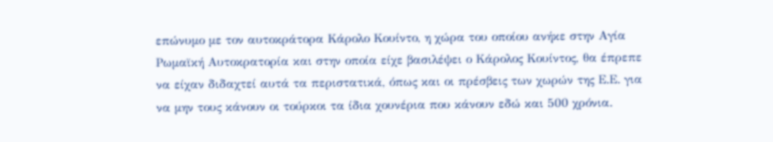επώνυμο με τον αυτοκράτορα Κάρολο Κουίντο, η χώρα του οποίου ανήκε στην Αγία Ρωμαϊκή Αυτοκρατορία και στην οποία είχε βασιλέψει ο Κάρολος Κουίντος, θα έπρεπε να είχαν διδαχτεί αυτά τα περιστατικά, όπως και οι πρέσβεις των χωρών της Ε.Ε. για να μην τους κάνουν οι τούρκοι τα ίδια χουνέρια που κάνουν εδώ και 500 χρόνια.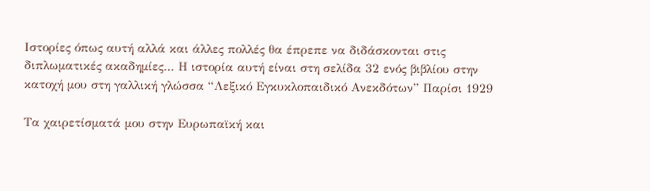Ιστορίες όπως αυτή αλλά και άλλες πολλές θα έπρεπε να διδάσκονται στις διπλωματικές ακαδημίες… Η ιστορία αυτή είναι στη σελίδα 32 ενός βιβλίου στην κατοχή μου στη γαλλική γλώσσα “Λεξικό Εγκυκλοπαιδικό Ανεκδότων” Παρίσι 1929

Τα χαιρετίσματά μου στην Ευρωπαϊκή και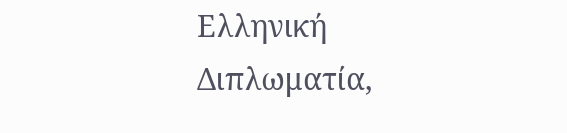Ελληνική Διπλωματία,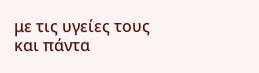με τις υγείες τους και πάντα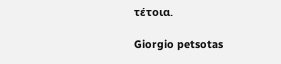τέτοια.

Giorgio petsotas